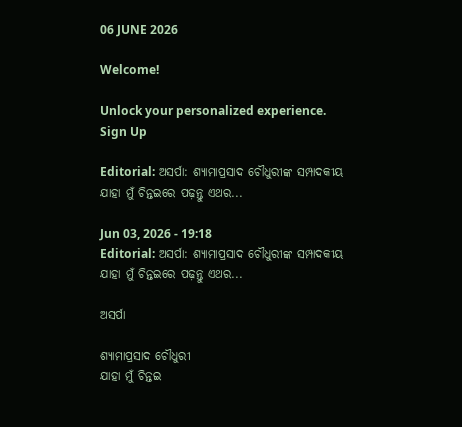06 JUNE 2026

Welcome!

Unlock your personalized experience.
Sign Up

Editorial: ଅସର୍ପା: ଶ୍ୟାମାପ୍ରସାଦ ଚୌଧୁରୀଙ୍କ ସମ୍ପାଦକୀୟ ଯାହା ମୁଁ ଚିନ୍ତଇରେ ପଢ଼ନ୍ତୁ ଏଥର...

Jun 03, 2026 - 19:18
Editorial: ଅସର୍ପା: ଶ୍ୟାମାପ୍ରସାଦ ଚୌଧୁରୀଙ୍କ ସମ୍ପାଦକୀୟ ଯାହା ମୁଁ ଚିନ୍ତଇରେ ପଢ଼ନ୍ତୁ ଏଥର...

ଅସର୍ପା

ଶ୍ୟାମାପ୍ରସାଦ ଚୌଧୁରୀ
ଯାହା ମୁଁ ଚିନ୍ତଇ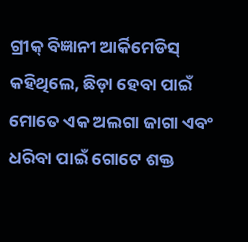ଗ୍ରୀକ୍ ବିଜ୍ଞାନୀ ଆର୍କିମେଡିସ୍ କହିଥିଲେ, ଛିଡ଼ା ହେବା ପାଇଁ ମୋତେ ଏକ ଅଲଗା ଜାଗା ଏବଂ ଧରିବା ପାଇଁ ଗୋଟେ ଶକ୍ତ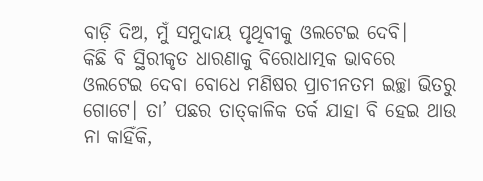ବାଡ଼ି ଦିଅ, ମୁଁ ସମୁଦାୟ ପୃଥିବୀକୁ ଓଲଟେଇ ଦେବି।
କିଛି ବି ସ୍ଥିରୀକୃତ ଧାରଣାକୁ ବିରୋଧାତ୍ମକ ଭାବରେ ଓଲଟେଇ ଦେବା ବୋଧେ ମଣିଷର ପ୍ରାଚୀନତମ ଇଚ୍ଛା ଭିତରୁ ଗୋଟେ। ତା’ ପଛର ତାତ୍‌କାଳିକ ତର୍କ ଯାହା ବି ହେଇ ଥାଉ ନା କାହିଁକି,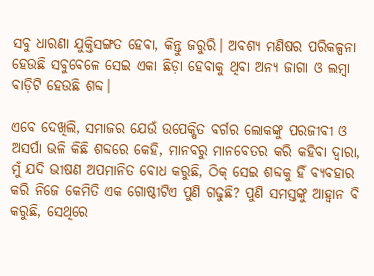ସବୁ ଧାରଣା ଯୁକ୍ତିସଙ୍ଗତ ହେବା, କିନ୍ତୁ ଜରୁରି। ଅବଶ୍ୟ ମଣିଷର ପରିକଳ୍ପନା ହେଉଛି ସବୁବେଳେ ସେଇ ଏକା ଛିଡ଼ା ହେବାକୁ ଥିବା ଅନ୍ୟ ଜାଗା ଓ ଲମ୍ବା ବାଡ଼ିଟି ହେଉଛି ଶବ୍ଦ।

ଏବେ ଦେଖିଲି, ସମାଜର ଯେଉଁ ଉପେକ୍ଷିତ ବର୍ଗର ଲୋକଙ୍କୁ ପରଜୀବୀ ଓ ଅସର୍ପା ଭଳି କିଛି ଶବ୍ଦରେ କେହି, ମାନବରୁ ମାନବେତର କରି କହିବା ଦ୍ବାରା, ମୁଁ ଯଦି ଭୀଷଣ ଅପମାନିତ ବୋଧ କରୁଛି, ଠିକ୍ ସେଇ ଶବ୍ଦକୁ ହିଁ ବ୍ୟବହାର କରି ନିଜେ କେମିତି ଏକ ଗୋଷ୍ଠୀଟିଏ ପୁଣି ଗଢୁଛି? ପୁଣି ସମସ୍ତଙ୍କୁ ଆହ୍ବାନ ବି କରୁଛି, ସେଥିରେ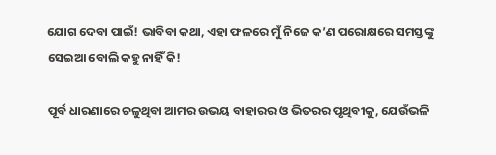ଯୋଗ ଦେବା ପାଇଁ! ଭାବିବା କଥା, ଏହା ଫଳରେ ମୁଁ ନିଜେ କ’ଣ ପରୋକ୍ଷରେ ସମସ୍ତଙ୍କୁ ସେଇଆ ବୋଲି କହୁ ନାହିଁ କି!

ପୂର୍ବ ଧାରଣାରେ ଚଳୁଥିବା ଆମର ଉଭୟ ବାହାରର ଓ ଭିତରର ପୃଥିବୀକୁ, ଯେଉଁଭଳି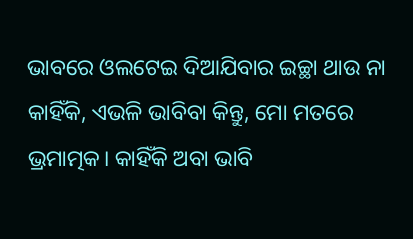ଭାବରେ ଓଲଟେଇ ଦିଆଯିବାର ଇଚ୍ଛା ଥାଉ ନା କାହିଁକି, ଏଭଳି ଭାବିବା କିନ୍ତୁ, ମୋ ମତରେ ଭ୍ରମାତ୍ମକ। କାହିଁକି ଅବା ଭାବି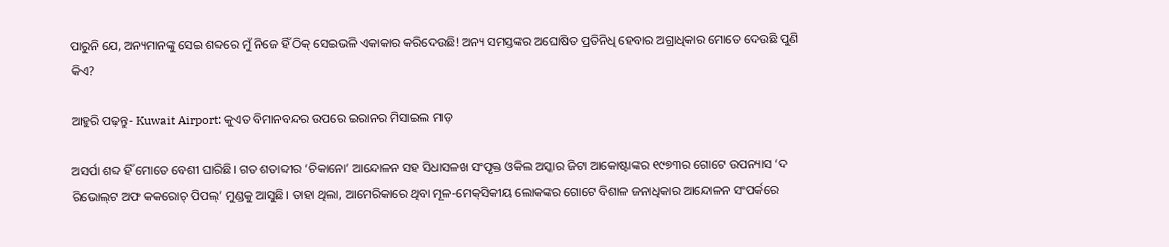ପାରୁନି ଯେ, ଅନ୍ୟମାନଙ୍କୁ ସେଇ ଶବ୍ଦରେ ମୁଁ ନିଜେ ହିଁ ଠିକ୍ ସେଇଭଳି ଏକାକାର କରିଦେଉଛି! ଅନ୍ୟ ସମସ୍ତଙ୍କର ଅଘୋଷିତ ପ୍ରତିନିଧି ହେବାର ଅଗ୍ରାଧିକାର ମୋତେ ଦେଉଛି ପୁଣି କିଏ?

ଆହୁରି ପଢ଼ନ୍ତୁ- Kuwait Airport: କୁଏତ ବିମାନବନ୍ଦର ଉପରେ ଇରାନର ମିସାଇଲ ମାଡ଼

ଅସର୍ପା ଶବ୍ଦ ହିଁ ମୋତେ ବେଶୀ ଘାରିଛି। ଗତ ଶତାବ୍ଦୀର ‘ଚିକାନୋ’ ଆନ୍ଦୋଳନ ସହ ସିଧାସଳଖ ସଂପୃକ୍ତ ଓକିଲ ଅସ୍କାର ଜିଟା ଆକୋଷ୍ଟାଙ୍କର ୧୯୭୩ର ଗୋଟେ ଉପନ୍ୟାସ ‘ଦ ରିଭୋଲ୍‌ଟ ଅଫ କକରୋଚ୍ ପିପଲ୍’ ମୁଣ୍ଡକୁ ଆସୁଛି। ତାହା ଥିଲା, ଆମେରିକାରେ ଥିବା ମୂଳ-ମେକ୍‌ସିକୀୟ ଲୋକଙ୍କର ଗୋଟେ ବିଶାଳ ଜନାଧିକାର ଆନ୍ଦୋଳନ ସଂପର୍କରେ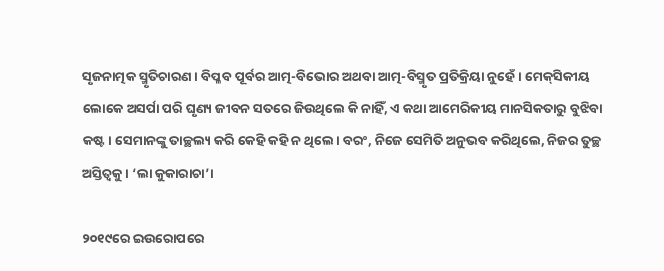ସୃଜନାତ୍ମକ ସ୍ମୃତିଚାରଣ। ବିପ୍ଳବ ପୂର୍ବର ଆତ୍ମ-ବିଭୋର ଅଥବା ଆତ୍ମ-ବିସ୍ମୃତ ପ୍ରତିକ୍ରିୟା ନୁହେଁ। ମେକ୍‌ସିକୀୟ ଲୋକେ ଅସର୍ପା ପରି ଘୃଣ୍ୟ ଜୀବନ ସତରେ ଜିଉଥିଲେ କି ନାହିଁ, ଏ କଥା ଆମେରିକୀୟ ମାନସିକତାରୁ ବୁଝିବା କଷ୍ଟ। ସେମାନଙ୍କୁ ତାଚ୍ଛଲ୍ୟ କରି କେହି କହି ନ ଥିଲେ। ବରଂ, ନିଜେ ସେମିତି ଅନୁଭବ କରିଥିଲେ, ନିଜର ତୁଚ୍ଛ ଅସ୍ତିତ୍ବକୁ। ‘ଲା କୁକାରାଚା’।

୨୦୧୯ରେ ଇଉରୋପରେ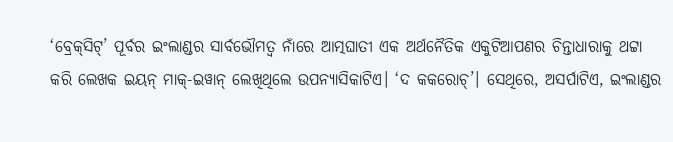‘ବ୍ରେକ୍‌ସିଟ୍’ ପୂର୍ବର ଇଂଲାଣ୍ଡର ସାର୍ବଭୌମତ୍ବ ନାଁରେ ଆତ୍ମଘାତୀ ଏକ ଅର୍ଥନୈତିକ ଏକୁଟିଆପଣର ଚିନ୍ତାଧାରାକୁ ଥଟ୍ଟା କରି ଲେଖକ ଇୟନ୍ ମାକ୍-ଇୱାନ୍ ଲେଖିଥିଲେ ଉପନ୍ୟାସିକାଟିଏ। ‘ଦ କକରୋଚ୍’। ସେଥିରେ, ଅସର୍ପାଟିଏ, ଇଂଲାଣ୍ଡର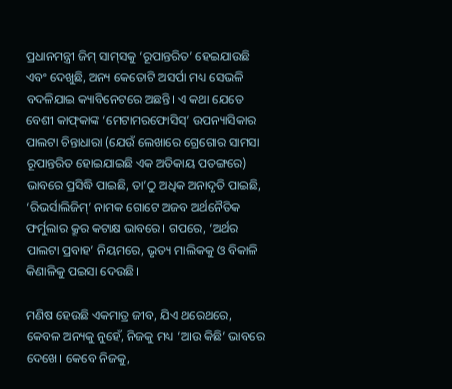ପ୍ରଧାନମନ୍ତ୍ରୀ ଜିମ୍ ସାମ୍‌ସକୁ ‘ରୂପାନ୍ତରିତ’ ହେଇଯାଉଛି ଏବଂ ଦେଖୁଛି, ଅନ୍ୟ କେତୋଟି ଅସର୍ପା ମଧ୍ୟ ସେଭଳି ବଦଳିଯାଇ କ୍ୟାବିନେଟରେ ଅଛନ୍ତି। ଏ କଥା ଯେତେ ବେଶୀ କାଫ୍‌କାଙ୍କ ‘ମେଟାମରଫୋସିସ୍’ ଉପନ୍ୟାସିକାର ପାଲଟା ଚିନ୍ତାଧାରା (ଯେଉଁ ଲେଖାରେ ଗ୍ରେଗୋର ସାମସା ରୂପାନ୍ତରିତ ହୋଇଯାଇଛି ଏକ ଅତିକାୟ ପତଙ୍ଗରେ) ଭାବରେ ପ୍ରସିଦ୍ଧି ପାଇଛି, ତା’ଠୁ ଅଧିକ ଅନାଦୃତି ପାଇଛି, ‘ରିଭର୍ସାଲିଜିମ୍’ ନାମକ ଗୋଟେ ଅଜବ ଅର୍ଥନୈତିକ ଫର୍ମୁଲାର କ୍ରୂର କଟାକ୍ଷ ଭାବରେ। ଗପରେ, ‘ଅର୍ଥର ପାଲଟା ପ୍ରବାହ’ ନିୟମରେ, ଭୃତ୍ୟ ମାଲିକକୁ ଓ ବିକାଳି କିଣାଳିକୁ ପଇସା ଦେଉଛି।

ମଣିଷ ହେଉଛି ଏକମାତ୍ର ଜୀବ, ଯିଏ ଥରେଥରେ, କେବଳ ଅନ୍ୟକୁ ନୁହେଁ, ନିଜକୁ ମଧ୍ୟ ‘ଆଉ କିଛି’ ଭାବରେ ଦେଖେ। କେବେ ନିଜକୁ,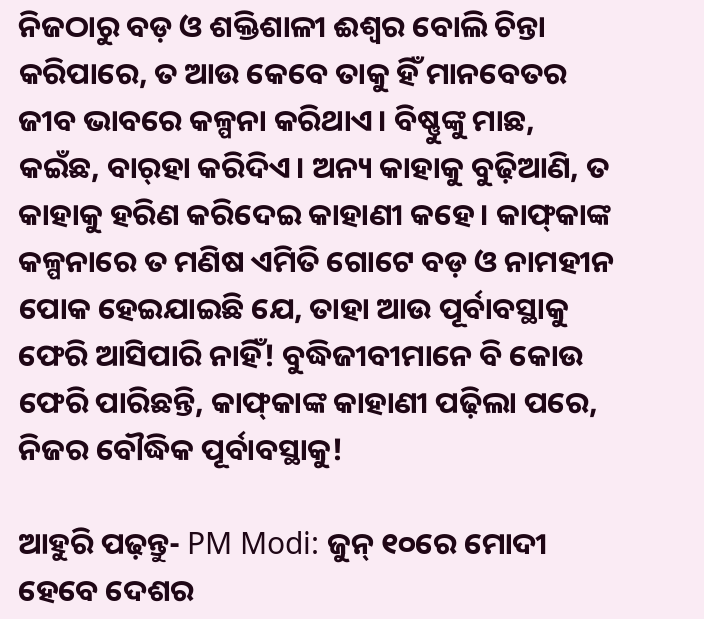ନିଜଠାରୁ ବଡ଼ ଓ ଶକ୍ତିଶାଳୀ ଈଶ୍ବର ବୋଲି ଚିନ୍ତା କରିପାରେ, ତ ଆଉ କେବେ ତାକୁ ହିଁ ମାନବେତର ଜୀବ ଭାବରେ କଳ୍ପନା କରିଥାଏ। ବିଷ୍ଣୁଙ୍କୁ ମାଛ, କଇଁଛ, ବାର୍‌ହା କରିଦିଏ। ଅନ୍ୟ କାହାକୁ ବୁଢ଼ିଆଣି, ତ କାହାକୁ ହରିଣ କରିଦେଇ କାହାଣୀ କହେ। କାଫ୍‌କାଙ୍କ କଳ୍ପନାରେ ତ ମଣିଷ ଏମିତି ଗୋଟେ ବଡ଼ ଓ ନାମହୀନ ପୋକ ହେଇଯାଇଛି ଯେ, ତାହା ଆଉ ପୂର୍ବାବସ୍ଥାକୁ ଫେରି ଆସିପାରି ନାହିଁ! ବୁଦ୍ଧିଜୀବୀମାନେ ବି କୋଉ ଫେରି ପାରିଛନ୍ତି, କାଫ୍‌କାଙ୍କ କାହାଣୀ ପଢ଼ିଲା ପରେ, ନିଜର ବୌଦ୍ଧିକ ପୂର୍ବାବସ୍ଥାକୁ!

ଆହୁରି ପଢ଼ନ୍ତୁ- PM Modi: ଜୁନ୍‌ ୧୦ରେ ମୋଦୀ ହେବେ ଦେଶର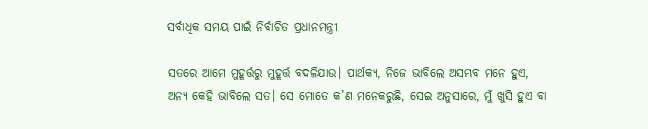ସର୍ବାଧିକ ସମୟ ପାଇଁ ନିର୍ବାଚିତ ପ୍ରଧାନମନ୍ତ୍ରୀ

ସତରେ ଆମେ ମୁହୂର୍ତ୍ତରୁ ମୁହୂର୍ତ୍ତ ବଦଳିଯାଉ। ପାର୍ଥକ୍ୟ, ନିଜେ ଭାବିଲେ ଅସମ୍ଭବ ମନେ ହୁଏ, ଅନ୍ୟ କେହି ଭାବିଲେ ସତ। ସେ ମୋତେ କ’ଣ ମନେକରୁଛି, ସେଇ ଅନୁସାରେ, ମୁଁ ଖୁସି ହୁଏ ବା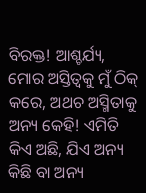ବିରକ୍ତ! ଆଶ୍ଚର୍ଯ୍ୟ, ମୋର ଅସ୍ତିତ୍ବକୁ ମୁଁ ଠିକ୍ କରେ, ଅଥଚ ଅସ୍ମିତାକୁ ଅନ୍ୟ କେହି! ଏମିତି କିଏ ଅଛି, ଯିଏ ଅନ୍ୟ କିଛି ବା ଅନ୍ୟ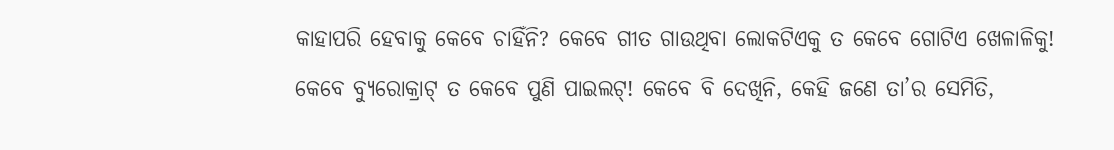କାହାପରି ହେବାକୁ କେବେ ଚାହିଁନି? କେବେ ଗୀତ ଗାଉଥିବା ଲୋକଟିଏକୁ ତ କେବେ ଗୋଟିଏ ଖେଳାଳିକୁ! କେବେ ବ୍ୟୁରୋକ୍ରାଟ୍‌ ତ କେବେ ପୁଣି ପାଇଲଟ୍! କେବେ ବି ଦେଖିନି, କେହି ଜଣେ ତା’ର ସେମିତି,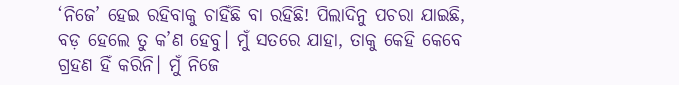‘ନିଜେ’ ହେଇ ରହିବାକୁ ଚାହିଁଛି ବା ରହିଛି! ପିଲାଦିନୁ ପଚରା ଯାଇଛି, ବଡ଼ ହେଲେ ତୁ କ’ଣ ହେବୁ। ମୁଁ ସତରେ ଯାହା, ତାକୁ କେହି କେବେ ଗ୍ରହଣ ହିଁ କରିନି। ମୁଁ ନିଜେ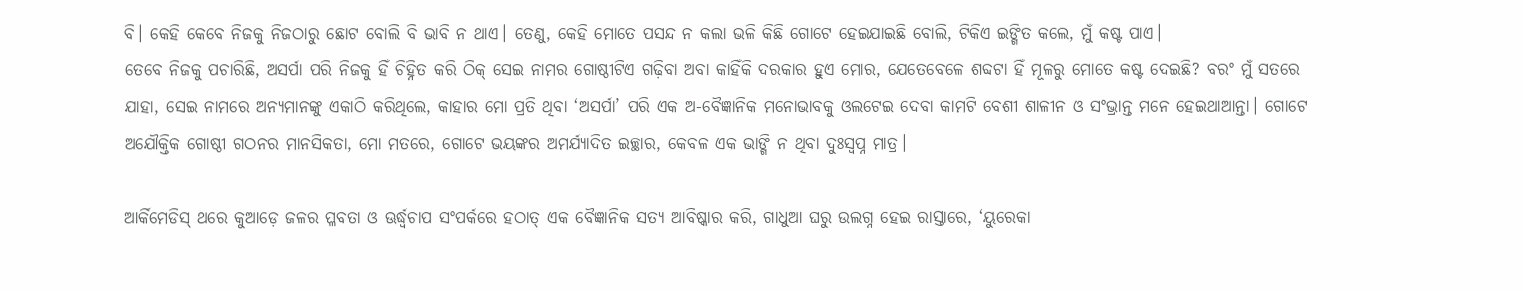ବି। କେହି କେବେ ନିଜକୁ ନିଜଠାରୁ ଛୋଟ ବୋଲି ବି ଭାବି ନ ଥାଏ। ତେଣୁ, କେହି ମୋତେ ପସନ୍ଦ ନ କଲା ଭଳି କିଛି ଗୋଟେ ହେଇଯାଇଛି ବୋଲି, ଟିକିଏ ଇଙ୍ଗିତ କଲେ, ମୁଁ କଷ୍ଟ ପାଏ।
ତେବେ ନିଜକୁ ପଚାରିଛି, ଅସର୍ପା ପରି ନିଜକୁ ହିଁ ଚିହ୍ନିତ କରି ଠିକ୍ ସେଇ ନାମର ଗୋଷ୍ଠୀଟିଏ ଗଢ଼ିବା ଅବା କାହିଁକି ଦରକାର ହୁଏ ମୋର, ଯେତେବେଳେ ଶବ୍ଦଟା ହିଁ ମୂଳରୁ ମୋତେ କଷ୍ଟ ଦେଇଛି? ବରଂ ମୁଁ ସତରେ ଯାହା, ସେଇ ନାମରେ ଅନ୍ୟମାନଙ୍କୁ ଏକାଠି କରିଥିଲେ, କାହାର ମୋ ପ୍ରତି ଥିବା ‘ଅସର୍ପା’ ପରି ଏକ ଅ-ବୈଜ୍ଞାନିକ ମନୋଭାବକୁ ଓଲଟେଇ ଦେବା କାମଟି ବେଶୀ ଶାଳୀନ ଓ ସଂଭ୍ରାନ୍ତ ମନେ ହେଇଥାଆନ୍ତା। ଗୋଟେ ଅଯୌକ୍ତିକ ଗୋଷ୍ଠୀ ଗଠନର ମାନସିକତା, ମୋ ମତରେ, ଗୋଟେ ଭୟଙ୍କର ଅମର୍ଯ୍ୟାଦିତ ଇଚ୍ଛାର, କେବଳ ଏକ ଭାଙ୍ଗି ନ ଥିବା ଦୁଃସ୍ବପ୍ନ ମାତ୍ର।

ଆର୍କିମେଡିସ୍ ଥରେ କୁଆଡ଼େ ଜଳର ପ୍ଳବତା ଓ ଊର୍ଦ୍ଧ୍ବଚାପ ସଂପର୍କରେ ହଠାତ୍ ଏକ ବୈଜ୍ଞାନିକ ସତ୍ୟ ଆବିଷ୍କାର କରି, ଗାଧୁଆ ଘରୁ ଉଲଗ୍ନ ହେଇ ରାସ୍ତାରେ, ‘ୟୁରେକା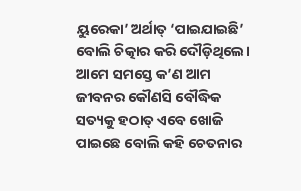ୟୁରେକା’ ଅର୍ଥାତ୍ ‘ପାଇଯାଇଛି’ ବୋଲି ଚିତ୍କାର କରି ଦୌଡ଼ିଥିଲେ।
ଆମେ ସମସ୍ତେ କ’ଣ ଆମ ଜୀବନର କୌଣସି ବୌଦ୍ଧିକ ସତ୍ୟକୁ ହଠାତ୍ ଏବେ ଖୋଜି ପାଇଛେ ବୋଲି କହି ଚେତନାର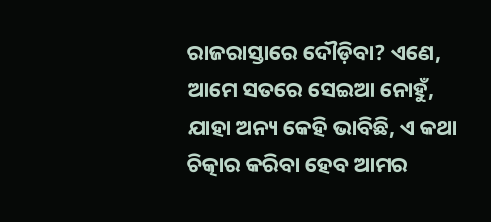ରାଜରାସ୍ତାରେ ଦୌଡ଼ିବା? ଏଣେ, ଆମେ ସତରେ ସେଇଆ ନୋହୁଁ, ଯାହା ଅନ୍ୟ କେହି ଭାବିଛି, ଏ କଥା ଚିତ୍କାର କରିବା ହେବ ଆମର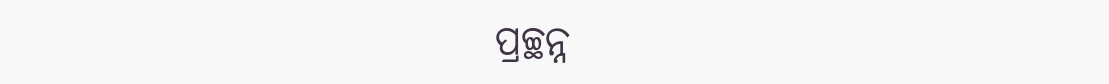ପ୍ରଚ୍ଛନ୍ନ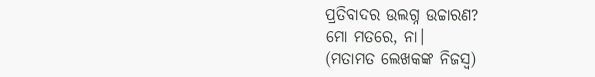ପ୍ରତିବାଦର ଉଲଗ୍ନ ଉଚ୍ଚାରଣ?
ମୋ ମତରେ, ନା।
(ମତାମତ ଲେଖକଙ୍କ ନିଜସ୍ବ)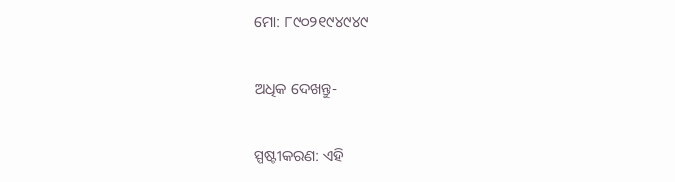ମୋ: ୮୯୦୨୧୯୪୯୪୯

ଅଧିକ ଦେଖନ୍ତୁ-

ସ୍ପଷ୍ଟୀକରଣ: ଏହି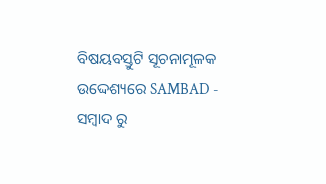ବିଷୟବସ୍ତୁଟି ସୂଚନାମୂଳକ ଉଦ୍ଦେଶ୍ୟରେ SAMBAD - ସମ୍ବାଦ ରୁ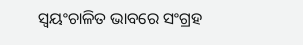ସ୍ୱୟଂଚାଳିତ ଭାବରେ ସଂଗ୍ରହ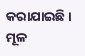କରାଯାଇଛି। ମୂଳ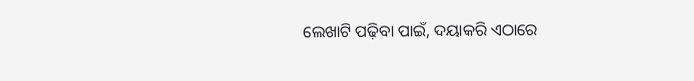ଲେଖାଟି ପଢ଼ିବା ପାଇଁ, ଦୟାକରି ଏଠାରେ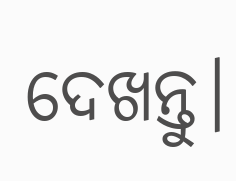ଦେଖନ୍ତୁ।